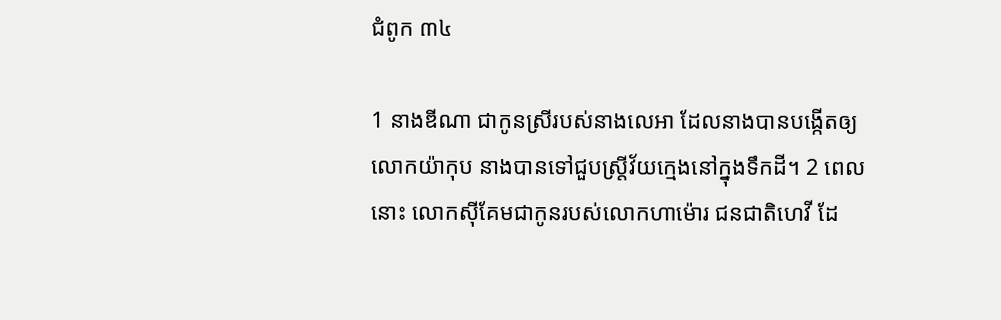ជំពូក ៣៤

1 នាងឌីណា ជាកូនស្រីរបស់នាងលេអា ដែលនាងបានបង្កើតឲ្យលោកយ៉ាកុប នាងបានទៅជួបស្រ្តីវ័យក្មេងនៅក្នុងទឹកដី។ 2 ពេលនោះ លោកស៊ីគែមជាកូនរបស់លោកហា‌ម៉ោរ ជនជាតិហេវី ដែ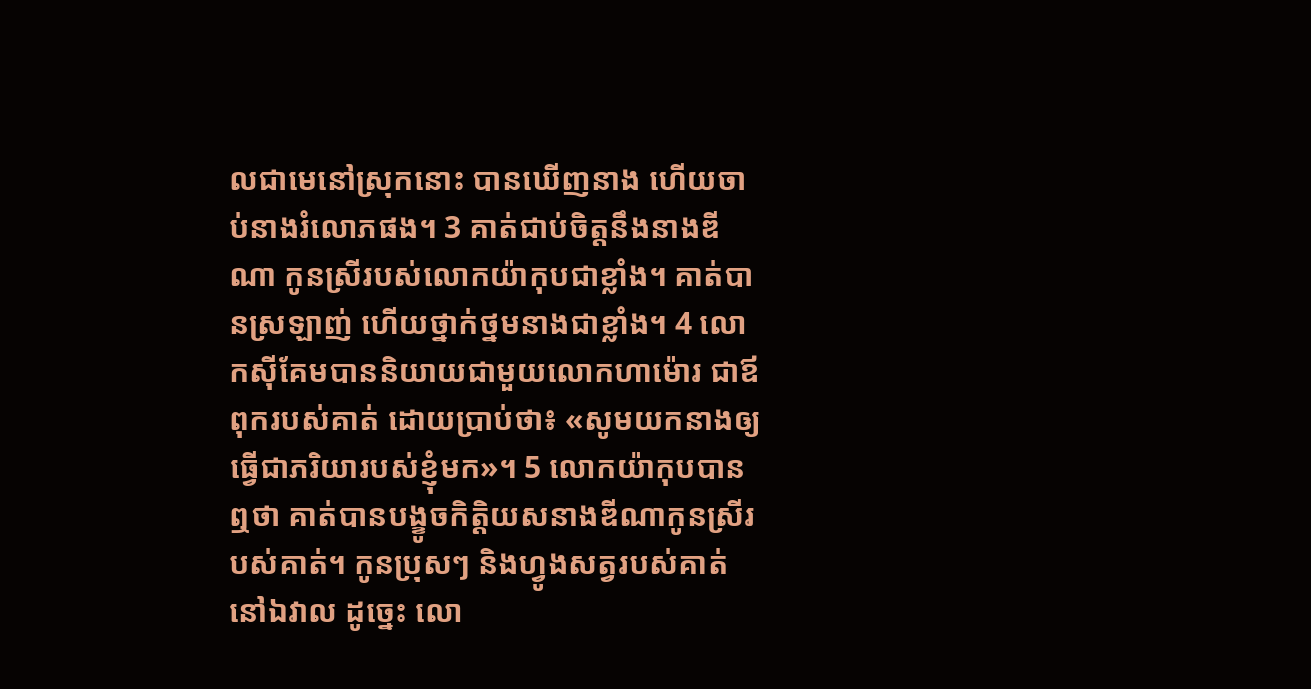លជាមេនៅស្រុកនោះ បានឃើញនាង ហើយចាប់នាងរំលោភផង។ 3 គាត់ជាប់ចិត្តនឹងនាងឌីណា កូនស្រីរបស់លោកយ៉ាកុបជាខ្លាំង។ គាត់បានស្រឡាញ់ ហើយថ្នាក់ថ្នមនាងជាខ្លាំង។ 4 លោកស៊ីគែមបាននិយាយជាមួយលោកហា‌ម៉ោរ ជាឪពុករបស់គាត់ ដោយប្រាប់ថា៖ «សូមយកនាងឲ្យធ្វើជាភរិយារបស់ខ្ញុំមក»។ 5 លោកយ៉ាកុបបានឮថា គាត់បានបង្ខូចកិត្តិយសនាងឌីណាកូនស្រីរបស់គាត់។ កូនប្រុសៗ និងហ្វូងសត្វរបស់គាត់នៅឯវាល ដូច្នេះ លោ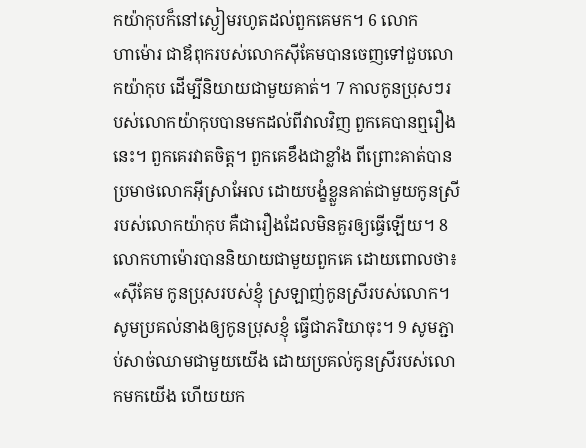កយ៉ាកុបក៏នៅស្ងៀមរហូតដល់ពួកគេមក។ 6 លោកហា‌ម៉ោរ ជាឪពុករបស់លោកស៊ីគែមបានចេញទៅជួបលោកយ៉ាកុប ដើម្បីនិយាយជាមួយគាត់។ 7 កាលកូនប្រុសៗរបស់លោកយ៉ាកុបបានមកដល់ពីវាលវិញ ពួកគេបានឮរឿងនេះ។ ពួកគេរវាតចិត្ត។ ពួកគេខឹងជាខ្លាំង ពីព្រោះគាត់បានប្រមាថលោកអ៊ីស្រាអែល ដោយបង្ខំខ្លួនគាត់ជាមួយកូនស្រីរបស់លោកយ៉ាកុប គឺជារឿងដែលមិនគួរឲ្យធ្វើឡើយ។ 8 លោកហា‌ម៉ោរបាននិយាយជាមួយពួកគេ ដោយពោលថា៖ «ស៊ីគែម កូនប្រុសរបស់ខ្ញុំ ស្រឡាញ់កូនស្រីរបស់លោក។ សូមប្រគល់នាងឲ្យកូនប្រុសខ្ញុំ ធ្វើជាភរិយាចុះ។ 9 សូមភ្ជាប់សាច់ឈាមជាមួយយើង ដោយប្រគល់កូនស្រីរបស់លោកមកយើង ហើយយក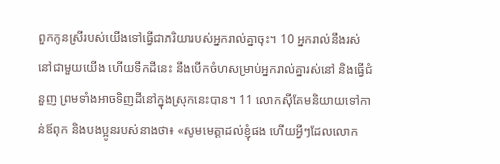ពួកកូនស្រីរបស់យើងទៅធ្វើជាភរិយារបស់អ្នករាល់គ្នាចុះ។ 10 អ្នករាល់នឹងរស់នៅជាមួយយើង ហើយទឹកដីនេះ នឹងបើកចំហសម្រាប់អ្នករាល់គ្នារស់នៅ និងធ្វើជំនួញ ព្រមទាំងអាចទិញដីនៅក្នុងស្រុកនេះបាន។ 11 លោកស៊ីគែមនិយាយទៅកាន់ឪពុក និងបងប្អូនរបស់នាងថា៖ «សូមមេត្តាដល់ខ្ញុំផង ហើយអ្វីៗដែលលោក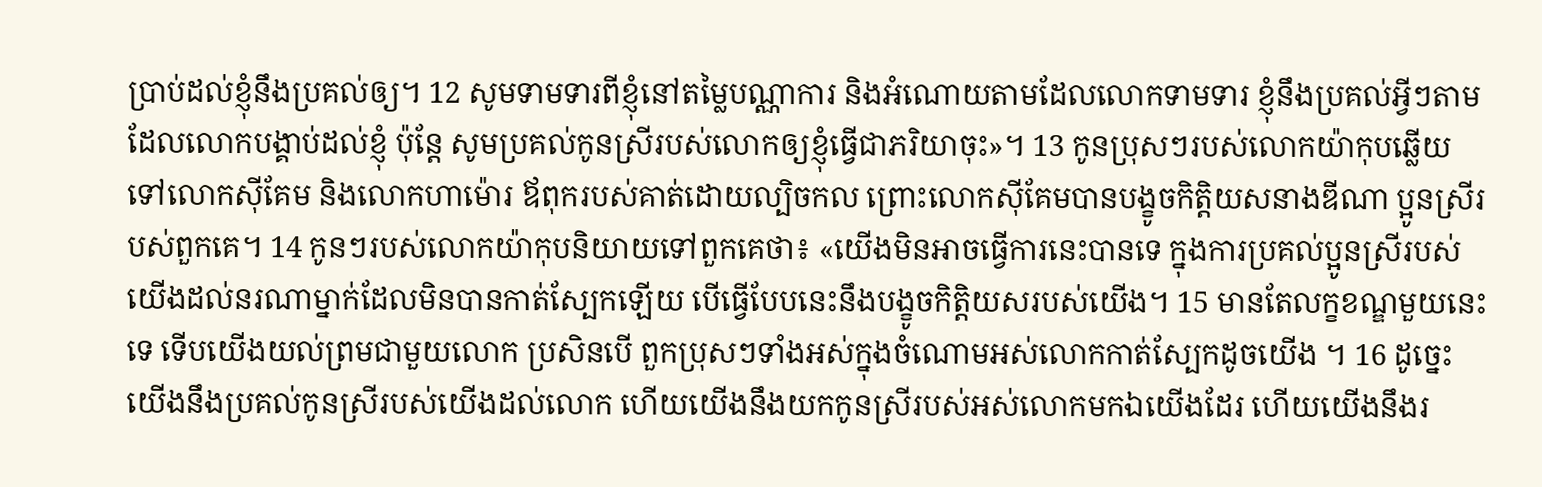ប្រាប់ដល់ខ្ញុំនឹងប្រគល់ឲ្យ។ 12 សូមទាមទារពីខ្ញុំនៅតម្លៃបណ្ណាការ និងអំណោយតាមដែលលោកទាមទារ ខ្ញុំនឹងប្រគល់អ្វីៗតាមដែលលោកបង្គាប់ដល់ខ្ញុំ ប៉ុន្តែ សូមប្រគល់កូនស្រីរបស់លោកឲ្យខ្ញុំធ្វើជាភរិយាចុះ»។ 13 កូនប្រុសៗរបស់លោកយ៉ាកុបឆ្លើយទៅលោកស៊ីគែម និងលោកហាម៉ោរ ឪពុករបស់គាត់ដោយល្បិចកល ព្រោះលោកស៊ីគែមបានបង្ខូចកិត្តិយសនាងឌីណា ប្អូនស្រីរបស់ពួកគេ។ 14 កូនៗរបស់លោកយ៉ាកុបនិយាយទៅពួកគេថា៖ «យើងមិនអាចធ្វើការនេះបានទេ ក្នុងការប្រគល់ប្អូនស្រីរបស់យើងដល់នរណាម្នាក់ដែលមិនបានកាត់ស្បែកឡើយ បើធ្វើបែបនេះនឹងបង្ខូចកិតិ្តយសរបស់យើង។ 15 មានតែលក្ខខណ្ឌមួយនេះទេ ទើបយើងយល់ព្រមជាមួយលោក ប្រសិនបើ ពួកប្រុសៗទាំងអស់ក្នុងចំណោមអស់លោកកាត់ស្បែកដូចយើង ។ 16 ដូច្នេះ យើងនឹងប្រគល់កូនស្រីរបស់យើងដល់លោក ហើយយើងនឹងយកកូនស្រីរបស់អស់លោកមកឯយើងដែរ ហើយយើងនឹងរ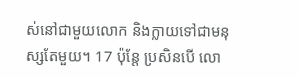ស់នៅជាមួយលោក និងក្លាយទៅជាមនុស្សតែមួយ។ 17 ប៉ុន្តែ ប្រសិនបើ លោ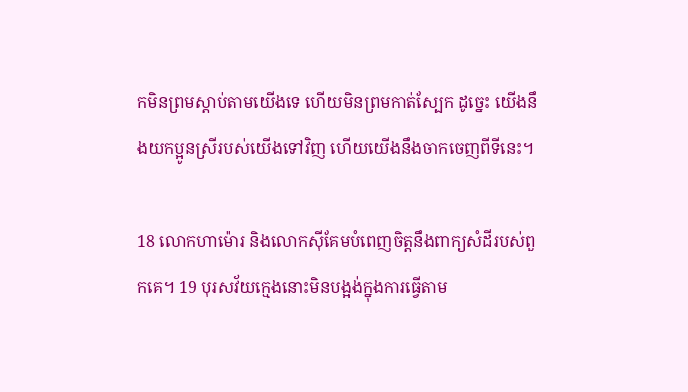កមិនព្រមស្តាប់តាមយើងទេ ហើយមិនព្រមកាត់ស្បែក ដូច្នេះ យើងនឹងយកប្អូនស្រីរបស់យើងទៅវិញ ហើយយើងនឹងចាកចេញពីទីនេះ។

18 លោកហា‌ម៉ោរ និងលោកស៊ីគែមបំពេញចិត្តនឹងពាក្យសំដីរបស់ពួកគេ។ 19 បុរសវ័យក្មេងនោះមិនបង្អង់ក្នុងការធ្វើតាម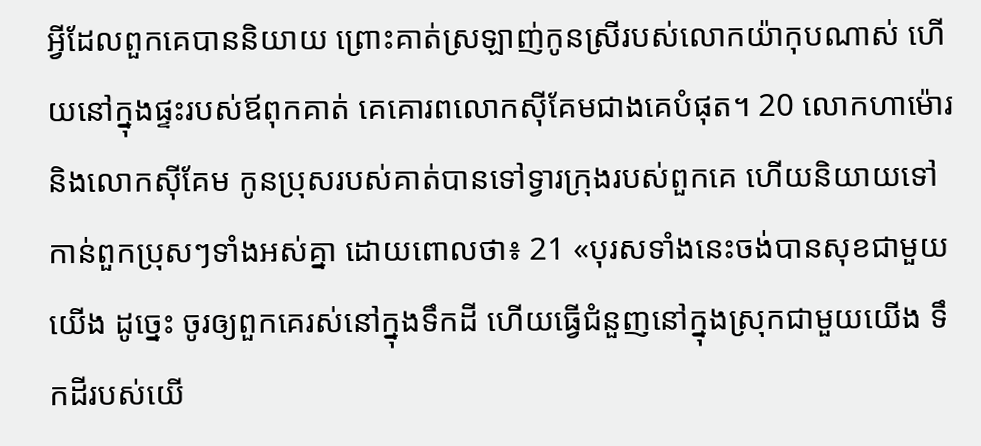អ្វីដែលពួកគេបាននិយាយ ព្រោះគាត់ស្រឡាញ់កូនស្រីរបស់លោកយ៉ាកុបណាស់ ហើយនៅក្នុងផ្ទះរបស់ឪពុកគាត់ គេគោរពលោកស៊ីគែមជាងគេបំផុត។ 20 លោកហា‌ម៉ោរ និងលោកស៊ីគែម កូនប្រុសរបស់គាត់បានទៅទ្វារក្រុងរបស់ពួកគេ ហើយនិយាយទៅកាន់ពួកប្រុសៗទាំងអស់គ្នា ដោយពោលថា៖ 21 «បុរសទាំងនេះចង់បានសុខជាមួយយើង ដូច្នេះ ចូរឲ្យពួកគេរស់នៅក្នុងទឹកដី ហើយធ្វើជំនួញនៅក្នុងស្រុកជាមួយយើង ទឹកដីរបស់យើ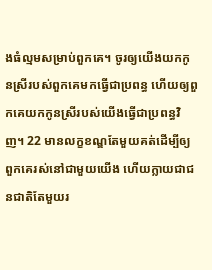ងធំល្មមសម្រាប់ពួកគេ។ ចូរឲ្យយើងយកកូនស្រីរបស់ពួកគេមកធ្វើជាប្រពន្ធ ហើយឲ្យពួកគេយកកូនស្រីរបស់យើងធ្វើជាប្រពន្ធវិញ។ 22 មានលក្ខខណ្ឌតែមួយគត់ដើម្បីឲ្យពួកគេរស់នៅជាមួយយើង ហើយក្លាយជាជនជាតិតែមួយរ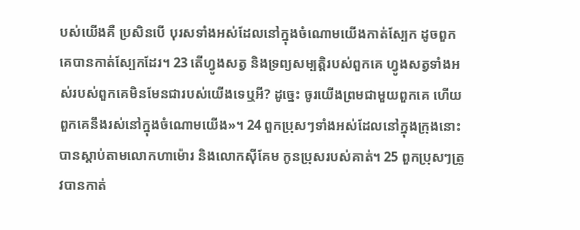បស់យើងគឺ ប្រសិនបើ បុរសទាំងអស់ដែលនៅក្នុងចំណោមយើងកាត់ស្បែក ដូចពួកគេបានកាត់ស្បែកដែរ។ 23 តើហ្វូងសត្វ និងទ្រព្យសម្បត្តិរបស់ពួកគេ ហ្វូងសត្វទាំងអស់របស់ពួកគេមិនមែនជារបស់យើងទេឬអី? ដូច្នេះ ចូរយើងព្រមជាមួយពួកគេ ហើយពួកគេនឹងរស់នៅក្នុងចំណោមយើង»។ 24 ពួកប្រុសៗទាំងអស់ដែលនៅក្នុងក្រុងនោះបានស្តាប់តាមលោកហា‌ម៉ោរ និងលោកស៊ីគែម កូនប្រុសរបស់គាត់។ 25 ពួកប្រុសៗត្រូវបានកាត់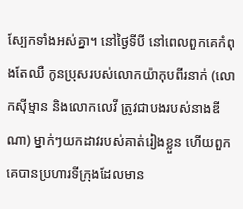ស្បែកទាំងអស់គ្នា។ នៅថ្ងៃទីបី នៅពេលពួកគេកំពុងតែឈឺ កូនប្រុសរបស់លោកយ៉ាកុបពីរនាក់ (លោកស៊ីម្មាន និងលោកលេវី ត្រូវជាបងរបស់នាងឌីណា) ម្នាក់ៗយកដាវរបស់គាត់រៀងខ្លួន ហើយពួកគេបានប្រហារទីក្រុងដែលមាន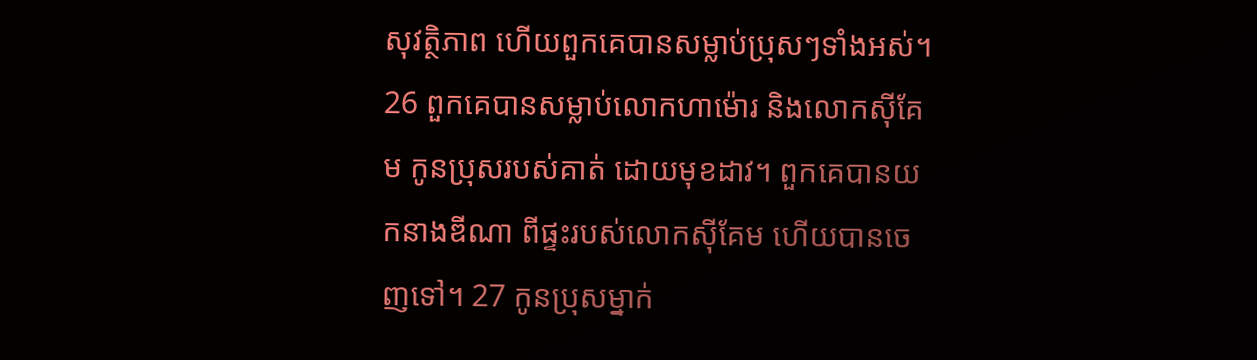សុវត្ថិភាព ហើយពួកគេបានសម្លាប់ប្រុសៗទាំងអស់។ 26 ពួកគេបានសម្លាប់លោកហា‌ម៉ោរ និងលោកស៊ីគែម កូនប្រុសរបស់គាត់ ដោយមុខដាវ។ ពួកគេបានយកនាងឌីណា ពីផ្ទះរបស់លោកស៊ីគែម ហើយបានចេញទៅ។ 27 កូនប្រុសម្នាក់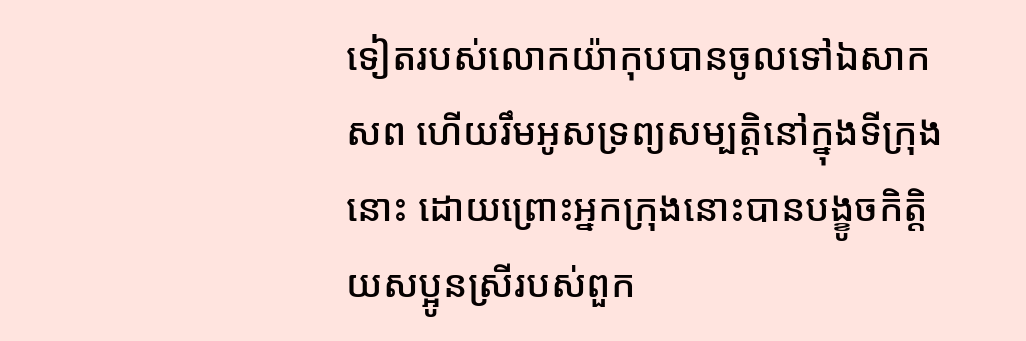ទៀតរបស់លោកយ៉ាកុបបានចូលទៅឯសាកសព ហើយរឹមអូសទ្រព្យសម្បត្តិនៅក្នុងទីក្រុងនោះ ដោយព្រោះអ្នកក្រុងនោះបានបង្ខូចកិត្តិយសប្អូនស្រីរបស់ពួក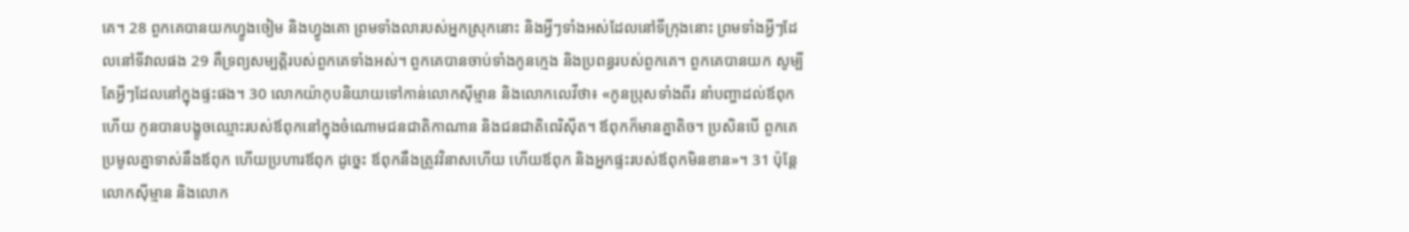គេ។ 28 ពួកគេបានយកហ្វូងចៀម និងហ្វូងគោ ព្រមទាំងលារបស់អ្នកស្រុកនោះ និងអ្វីៗទាំងអស់ដែលនៅទីក្រុងនោះ ព្រមទាំងអ្វីៗដែលនៅទីវាលផង 29 គឺទ្រព្យសម្បត្តិរបស់ពួកគេទាំងអស់។ ពួកគេបានចាប់ទាំងកូនក្មេង និងប្រពន្ធរបស់ពួកគេ។ ពួកគេបានយក សូម្បីតែអ្វីៗដែលនៅក្នុងផ្ទះផង។ 30 លោកយ៉ាកុបនិយាយទៅកាន់លោកស៊ីម្មាន និងលោកលេវីថា៖ «កូនប្រុសទាំងពីរ នាំបញ្ហាដល់ឪពុកហើយ កូនបានបង្ខូចឈ្មោះរបស់ឪពុកនៅក្នុងចំណោមជនជាតិកាណាន និងជនជាតិពេរិ‌ស៊ីត។ ឪពុកក៏មានគ្នាតិច។ ប្រសិនបើ ពួកគេប្រមូលគ្នាទាស់នឹងឪពុក ហើយប្រហារឪពុក ដូច្នេះ ឪពុកនឹងត្រូវវិនាសហើយ ហើយឪពុក និងអ្នកផ្ទះរបស់ឪពុកមិនខាន»។ 31 ប៉ុន្តែ លោកស៊ីម្មាន និងលោក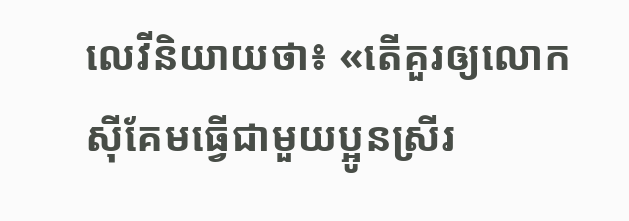លេវីនិយាយថា៖ «តើគួរឲ្យលោកស៊ីគែមធ្វើជាមួយប្អូនស្រីរ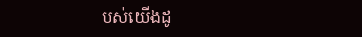បស់យើងដូ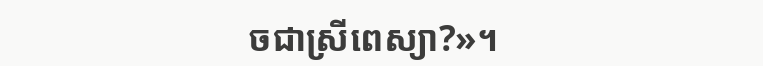ចជាស្រីពេស្យា?»។